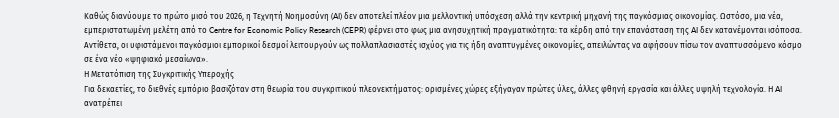Καθώς διανύουμε το πρώτο μισό του 2026, η Τεχνητή Νοημοσύνη (AI) δεν αποτελεί πλέον μια μελλοντική υπόσχεση αλλά την κεντρική μηχανή της παγκόσμιας οικονομίας. Ωστόσο, μια νέα, εμπεριστατωμένη μελέτη από το Centre for Economic Policy Research (CEPR) φέρνει στο φως μια ανησυχητική πραγματικότητα: τα κέρδη από την επανάσταση της AI δεν κατανέμονται ισόποσα. Αντίθετα, οι υφιστάμενοι παγκόσμιοι εμπορικοί δεσμοί λειτουργούν ως πολλαπλασιαστές ισχύος για τις ήδη αναπτυγμένες οικονομίες, απειλώντας να αφήσουν πίσω τον αναπτυσσόμενο κόσμο σε ένα νέο «ψηφιακό μεσαίωνα».
Η Μετατόπιση της Συγκριτικής Υπεροχής
Για δεκαετίες, το διεθνές εμπόριο βασιζόταν στη θεωρία του συγκριτικού πλεονεκτήματος: ορισμένες χώρες εξήγαγαν πρώτες ύλες, άλλες φθηνή εργασία και άλλες υψηλή τεχνολογία. Η AI ανατρέπει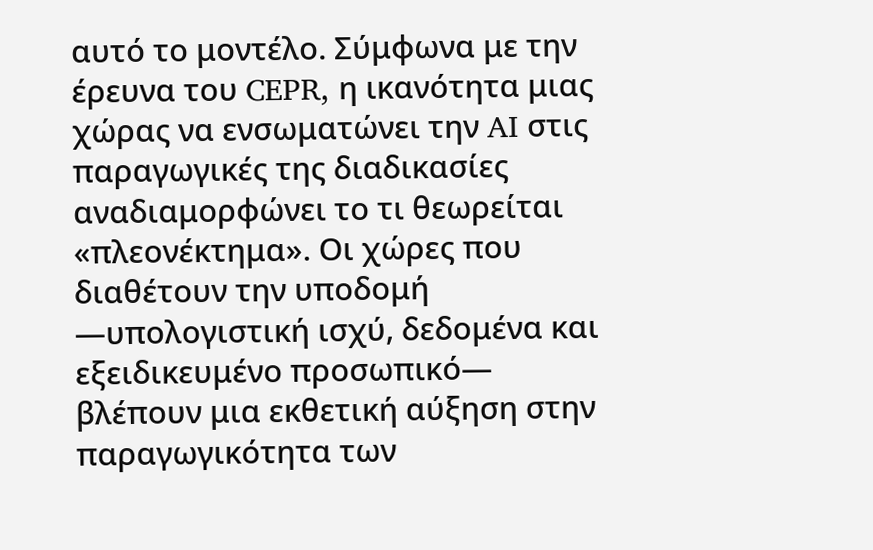αυτό το μοντέλο. Σύμφωνα με την έρευνα του CEPR, η ικανότητα μιας χώρας να ενσωματώνει την AI στις παραγωγικές της διαδικασίες αναδιαμορφώνει το τι θεωρείται «πλεονέκτημα». Οι χώρες που διαθέτουν την υποδομή —υπολογιστική ισχύ, δεδομένα και εξειδικευμένο προσωπικό— βλέπουν μια εκθετική αύξηση στην παραγωγικότητα των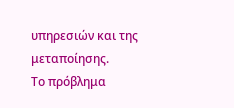υπηρεσιών και της μεταποίησης.
Το πρόβλημα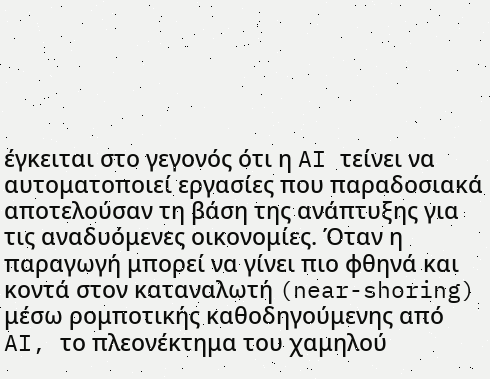έγκειται στο γεγονός ότι η AI τείνει να αυτοματοποιεί εργασίες που παραδοσιακά αποτελούσαν τη βάση της ανάπτυξης για τις αναδυόμενες οικονομίες. Όταν η παραγωγή μπορεί να γίνει πιο φθηνά και κοντά στον καταναλωτή (near-shoring) μέσω ρομποτικής καθοδηγούμενης από AI, το πλεονέκτημα του χαμηλού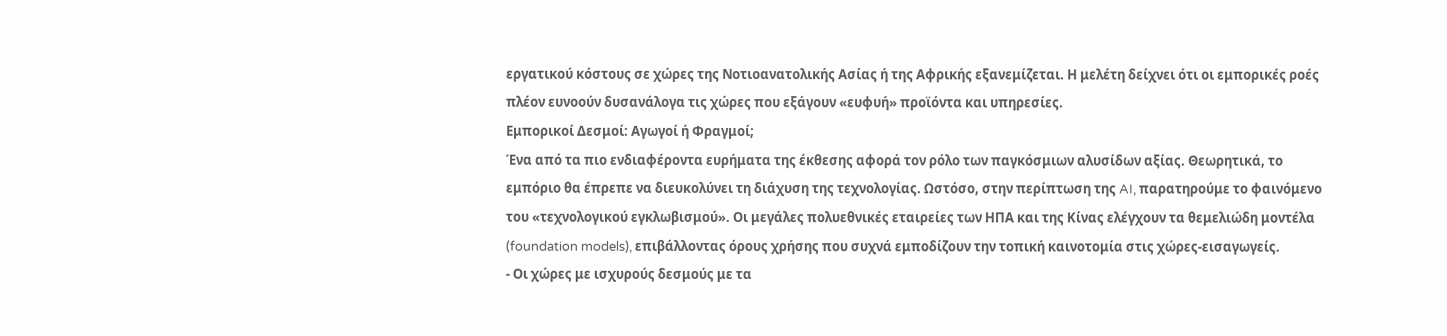εργατικού κόστους σε χώρες της Νοτιοανατολικής Ασίας ή της Αφρικής εξανεμίζεται. Η μελέτη δείχνει ότι οι εμπορικές ροές πλέον ευνοούν δυσανάλογα τις χώρες που εξάγουν «ευφυή» προϊόντα και υπηρεσίες.
Εμπορικοί Δεσμοί: Αγωγοί ή Φραγμοί;
Ένα από τα πιο ενδιαφέροντα ευρήματα της έκθεσης αφορά τον ρόλο των παγκόσμιων αλυσίδων αξίας. Θεωρητικά, το εμπόριο θα έπρεπε να διευκολύνει τη διάχυση της τεχνολογίας. Ωστόσο, στην περίπτωση της AI, παρατηρούμε το φαινόμενο του «τεχνολογικού εγκλωβισμού». Οι μεγάλες πολυεθνικές εταιρείες των ΗΠΑ και της Κίνας ελέγχουν τα θεμελιώδη μοντέλα (foundation models), επιβάλλοντας όρους χρήσης που συχνά εμποδίζουν την τοπική καινοτομία στις χώρες-εισαγωγείς.
- Οι χώρες με ισχυρούς δεσμούς με τα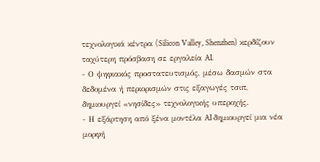τεχνολογικά κέντρα (Silicon Valley, Shenzhen) κερδίζουν ταχύτερη πρόσβαση σε εργαλεία AI.
- Ο ψηφιακός προστατευτισμός, μέσω δασμών στα δεδομένα ή περιορισμών στις εξαγωγές τσιπ, δημιουργεί «νησίδες» τεχνολογικής υπεροχής.
- Η εξάρτηση από ξένα μοντέλα AI δημιουργεί μια νέα μορφή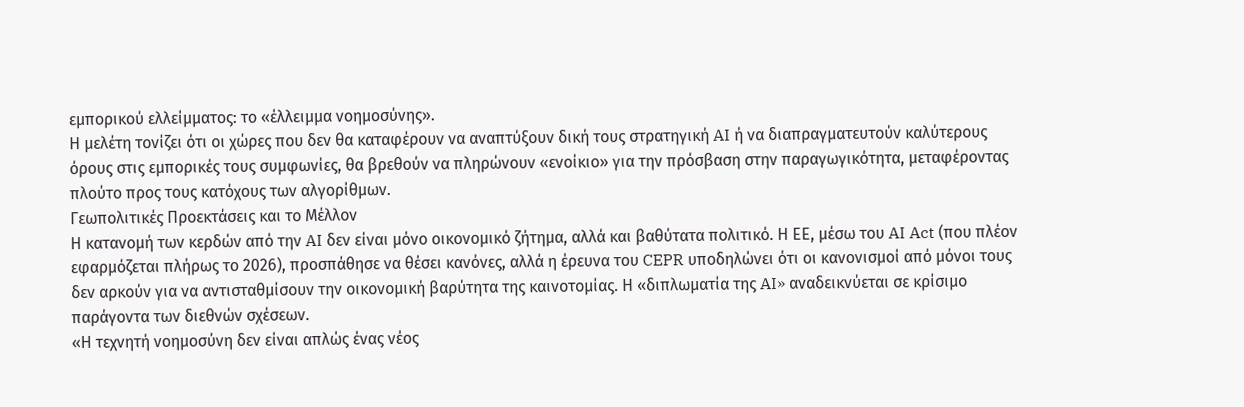εμπορικού ελλείμματος: το «έλλειμμα νοημοσύνης».
Η μελέτη τονίζει ότι οι χώρες που δεν θα καταφέρουν να αναπτύξουν δική τους στρατηγική AI ή να διαπραγματευτούν καλύτερους όρους στις εμπορικές τους συμφωνίες, θα βρεθούν να πληρώνουν «ενοίκιο» για την πρόσβαση στην παραγωγικότητα, μεταφέροντας πλούτο προς τους κατόχους των αλγορίθμων.
Γεωπολιτικές Προεκτάσεις και το Μέλλον
Η κατανομή των κερδών από την AI δεν είναι μόνο οικονομικό ζήτημα, αλλά και βαθύτατα πολιτικό. Η ΕΕ, μέσω του AI Act (που πλέον εφαρμόζεται πλήρως το 2026), προσπάθησε να θέσει κανόνες, αλλά η έρευνα του CEPR υποδηλώνει ότι οι κανονισμοί από μόνοι τους δεν αρκούν για να αντισταθμίσουν την οικονομική βαρύτητα της καινοτομίας. Η «διπλωματία της AI» αναδεικνύεται σε κρίσιμο παράγοντα των διεθνών σχέσεων.
«Η τεχνητή νοημοσύνη δεν είναι απλώς ένας νέος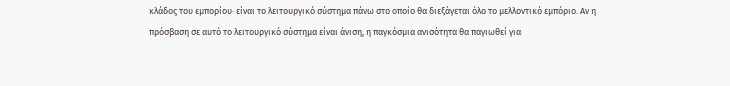κλάδος του εμπορίου· είναι το λειτουργικό σύστημα πάνω στο οποίο θα διεξάγεται όλο το μελλοντικό εμπόριο. Αν η πρόσβαση σε αυτό το λειτουργικό σύστημα είναι άνιση, η παγκόσμια ανισότητα θα παγιωθεί για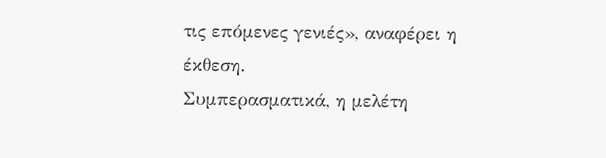τις επόμενες γενιές», αναφέρει η έκθεση.
Συμπερασματικά, η μελέτη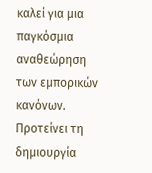καλεί για μια παγκόσμια αναθεώρηση των εμπορικών κανόνων. Προτείνει τη δημιουργία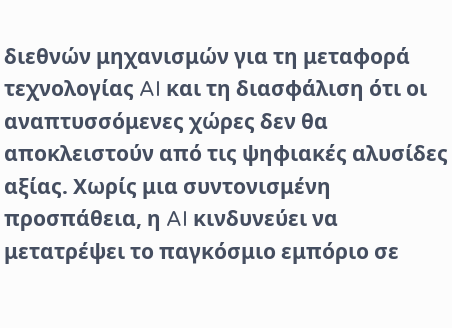διεθνών μηχανισμών για τη μεταφορά τεχνολογίας AI και τη διασφάλιση ότι οι αναπτυσσόμενες χώρες δεν θα αποκλειστούν από τις ψηφιακές αλυσίδες αξίας. Χωρίς μια συντονισμένη προσπάθεια, η AI κινδυνεύει να μετατρέψει το παγκόσμιο εμπόριο σε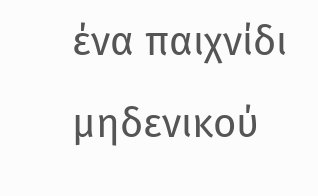ένα παιχνίδι μηδενικού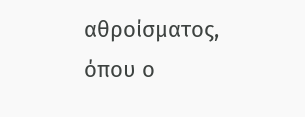αθροίσματος, όπου ο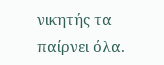νικητής τα παίρνει όλα.